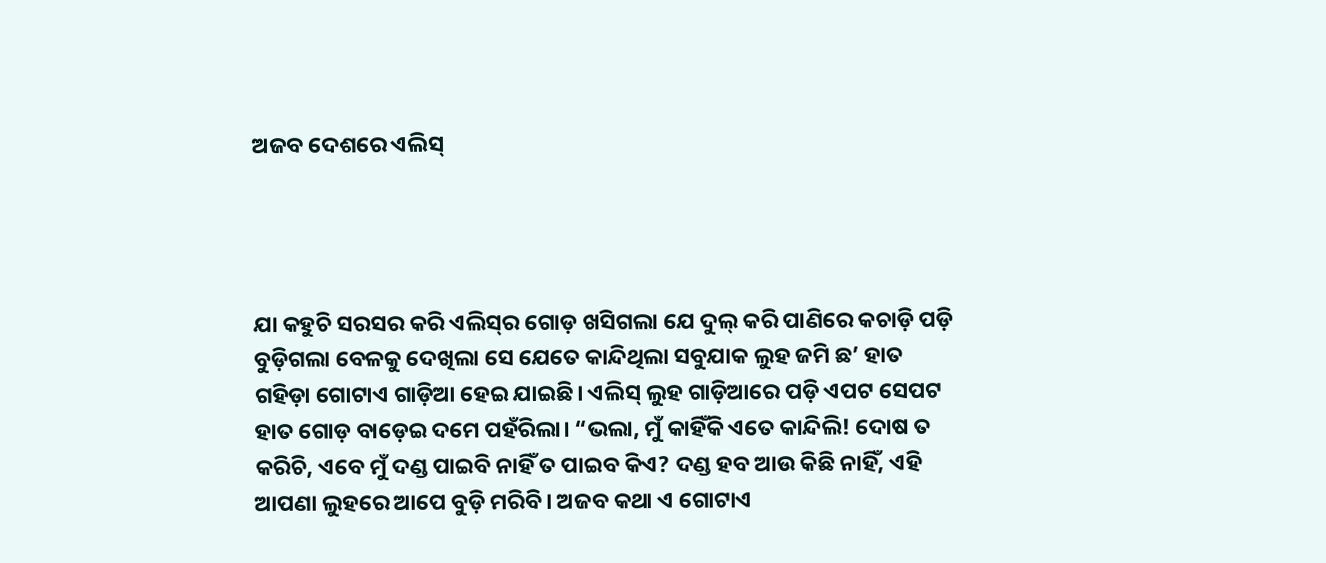ଅଜବ ଦେଶରେ ଏଲିସ୍




ଯା କହୁଚି ସରସର କରି ଏଲିସ୍‌ର ଗୋଡ଼ ଖସିଗଲା ଯେ ଦୁଲ୍‌ କରି ପାଣିରେ କଚାଡ଼ି ପଡ଼ି ବୁଡ଼ିଗଲା ବେଳକୁ ଦେଖିଲା ସେ ଯେତେ କାନ୍ଦିଥିଲା ସବୁଯାକ ଲୁହ ଜମି ଛ’ ହାତ ଗହିଡ଼ା ଗୋଟାଏ ଗାଡ଼ିଆ ହେଇ ଯାଇଛି। ଏଲିସ୍‌ ଲୁହ ଗାଡ଼ିଆରେ ପଡ଼ି ଏପଟ ସେପଟ ହାତ ଗୋଡ଼ ବାଡ଼େଇ ଦମେ ପହଁରିଲା। “ଭଲା, ମୁଁ କାହିଁକି ଏତେ କାନ୍ଦିଲି! ଦୋଷ ତ କରିଚି, ଏବେ ମୁଁ ଦଣ୍ଡ ପାଇବି ନାହିଁ ତ ପାଇବ କିଏ? ଦଣ୍ଡ ହବ ଆଉ କିଛି ନାହିଁ, ଏହି ଆପଣା ଲୁହରେ ଆପେ ବୁଡ଼ି ମରିବି। ଅଜବ କଥା ଏ ଗୋଟାଏ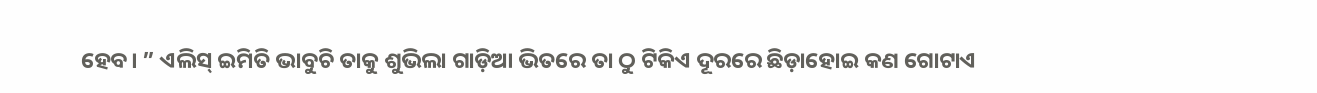ହେବ। ” ଏଲିସ୍‌ ଇମିତି ଭାବୁଚି ତାକୁ ଶୁଭିଲା ଗାଡ଼ିଆ ଭିତରେ ତା ଠୁ ଟିକିଏ ଦୂରରେ ଛିଡ଼ାହୋଇ କଣ ଗୋଟାଏ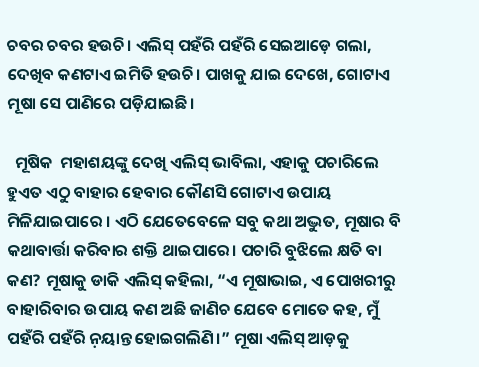ଚବର ଚବର ହଉଚି। ଏଲିସ୍‌ ପହଁରି ପହଁରି ସେଇଆଡ଼େ ଗଲା, ଦେଖିବ କଣଟାଏ ଇମିତି ହଉଚି। ପାଖକୁ ଯାଇ ଦେଖେ, ଗୋଟାଏ ମୂଷା ସେ ପାଣିରେ ପଡ଼ିଯାଇଛି।

  ମୂଷିକ  ମହାଶୟଙ୍କୁ ଦେଖି ଏଲିସ୍‌ ଭାବିଲା, ଏହାକୁ ପଚାରିଲେ ହୁଏତ ଏଠୁ ବାହାର ହେବାର କୌଣସି ଗୋଟାଏ ଉପାୟ ମିଳିଯାଇପାରେ । ଏଠି ଯେତେବେଳେ ସବୁ କଥା ଅଦ୍ଭୁତ, ମୂଷାର ବି କଥାବାର୍ତ୍ତା କରିବାର ଶକ୍ତି ଥାଇପାରେ। ପଚାରି ବୁଝିଲେ କ୍ଷତି ବା କଣ? ମୂଷାକୁ ଡାକି ଏଲିସ୍‌ କହିଲା, “ଏ ମୂଷାଭାଇ, ଏ ପୋଖରୀରୁ ବାହାରିବାର ଉପାୟ କଣ ଅଛି ଜାଣିଚ ଯେବେ ମୋତେ କହ, ମୁଁ ପହଁରି ପହଁରି ନ଼ୟାନ୍ତ ହୋଇଗଲିଣି।” ମୂଷା ଏଲିସ୍‌ ଆଡ଼କୁ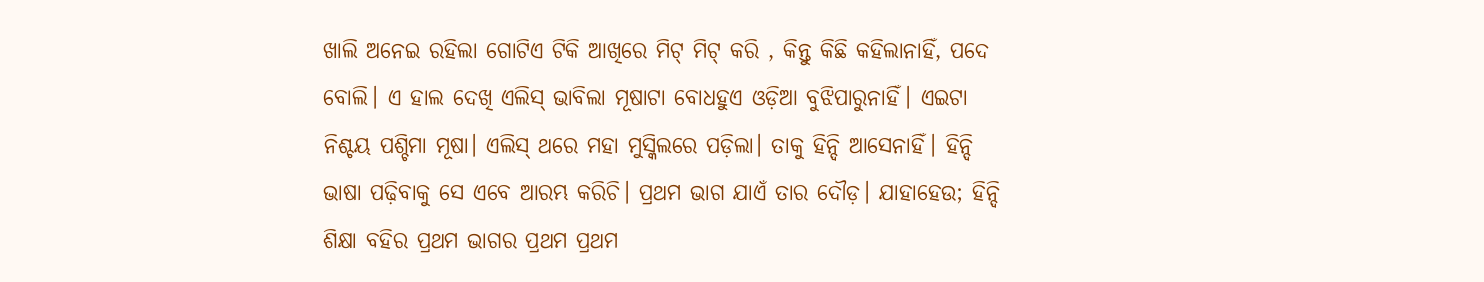ଖାଲି ଅନେଇ ରହିଲା ଗୋଟିଏ ଟିକି ଆଖିରେ ମିଟ୍‌ ମିଟ୍‌ କରି , କିନ୍ତୁ କିଛି କହିଲାନାହିଁ, ପଦେ ବୋଲି। ଏ ହାଲ ଦେଖି ଏଲିସ୍ ଭାବିଲା ମୂଷାଟା ବୋଧହୁଏ ଓଡ଼ିଆ ବୁଝିପାରୁନାହିଁ। ଏଇଟା ନିଶ୍ଚୟ ପଶ୍ଚିମା ମୂଷା। ଏଲିସ୍‌ ଥରେ ମହା ମୁସ୍କିଲରେ ପଡ଼ିଲା। ତାକୁ ହିନ୍ଦି ଆସେନାହିଁ। ହିନ୍ଦି ଭାଷା ପଢ଼ିବାକୁ ସେ ଏବେ ଆରମ୍ଭ କରିଚି। ପ୍ରଥମ ଭାଗ ଯାଏଁ ତାର ଦୌଡ଼। ଯାହାହେଉ; ହିନ୍ଦି ଶିକ୍ଷା ବହିର ପ୍ରଥମ ଭାଗର ପ୍ରଥମ ପ୍ରଥମ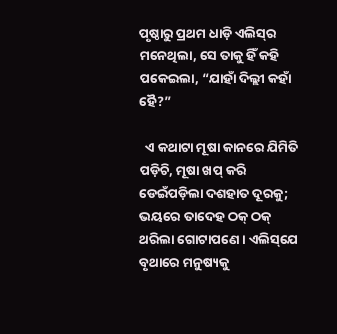ପୃଷ୍ଠାରୁ ପ୍ରଥମ ଧାଡ଼ି ଏଲିସ୍‌ର ମନେଥିଲା, ସେ ତାକୁ ହିଁ କହି ପକେଇଲା, “ଯାହାଁ ଦିଲ୍ଲୀ କହାଁ ହୈ?”

  ଏ କଥାଟା ମୂଷା କାନରେ ଯିମିତି ପଡ଼ିଚି, ମୂଷା ଖପ୍‌ କରି ଡେଇଁପଡ଼ିଲା ଦଶହାତ ଦୂରକୁ; ଭୟରେ ତାଦେହ ଠକ୍‌ ଠକ୍‌ ଥରିଲା ଗୋଟାପଣେ। ଏଲିସ୍‌ଯେ ବୃଥାରେ ମନୁଷ୍ୟକୁ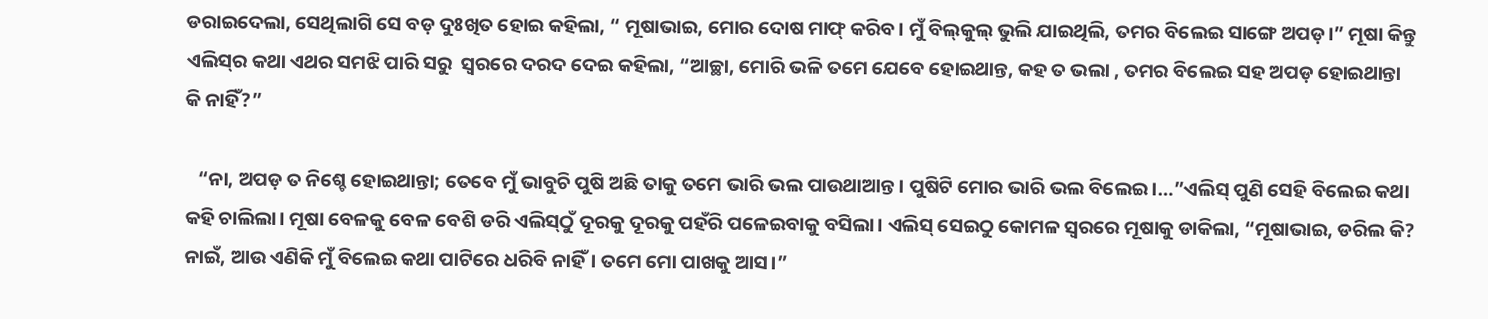ଡରାଇଦେଲା, ସେଥିଲାଗି ସେ ବଡ଼ ଦୁଃଖିତ ହୋଇ କହିଲା, “ ମୂଷାଭାଇ, ମୋର ଦୋଷ ମାଫ୍‌ କରିବ। ମୁଁ ବିଲ୍‌କୁଲ୍‌ ଭୁଲି ଯାଇଥିଲି, ତମର ବିଲେଇ ସାଙ୍ଗେ ଅପଡ଼।” ମୂଷା କିନ୍ତୁ ଏଲିସ୍‌ର କଥା ଏଥର ସମଝି ପାରି ସରୁ  ସ୍ବରରେ ଦରଦ ଦେଇ କହିଲା, “ଆଚ୍ଛା, ମୋରି ଭଳି ତମେ ଯେବେ ହୋଇଥାନ୍ତ, କହ ତ ଭଲା , ତମର ବିଲେଇ ସହ ଅପଡ଼ ହୋଇଥାନ୍ତା କି ନାହିଁ?”

   “ନା, ଅପଡ଼ ତ ନିଶ୍ଚେ ହୋଇଥାନ୍ତା; ତେବେ ମୁଁ ଭାବୁଚି ପୁଷି ଅଛି ତାକୁ ତମେ ଭାରି ଭଲ ପାଉଥାଆନ୍ତ। ପୁଷିଟି ମୋର ଭାରି ଭଲ ବିଲେଇ।…”ଏଲିସ୍‌ ପୁଣି ସେହି ବିଲେଇ କଥା କହି ଚାଲିଲା। ମୂଷା ବେଳକୁ ବେଳ ବେଶି ଡରି ଏଲିସ୍‌ଠୁଁ ଦୂରକୁ ଦୂରକୁ ପହଁରି ପଳେଇବାକୁ ବସିଲା। ଏଲିସ୍‌ ସେଇଠୁ କୋମଳ ସ୍ବରରେ ମୂଷାକୁ ଡାକିଲା, “ମୂଷାଭାଇ, ଡରିଲ କି? ନାଇଁ, ଆଉ ଏଣିକି ମୁଁ ବିଲେଇ କଥା ପାଟିରେ ଧରିବି ନାହିଁ। ତମେ ମୋ ପାଖକୁ ଆସ।”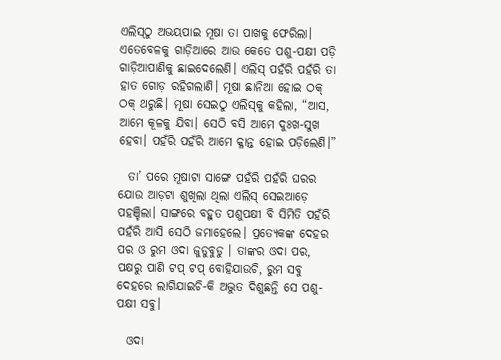ଏଲିସ୍‌ଠୁ ଅଭୟପାଇ ମୂଷା ତା ପାଖକୁ ଫେରିଲା। ଏତେବେଳକୁ ଗାଡ଼ିଆରେ ଆଉ କେତେ ପଶୁ-ପକ୍ଷୀ ପଡ଼ି ଗାଡ଼ିଆପାଣିକୁ ଛାଇଦେଲେଣି। ଏଲିସ୍‌ ପହଁରି ପହଁରି ତା ହାତ ଗୋଡ଼ ରହିଗଲାଣି। ମୂଷା ଛାନିଆ ହୋଇ ଠକ୍‌ ଠକ୍‌ ଥରୁଛି। ମୂଷା ସେଇଠୁ ଏଲିସ୍‌କୁ କହିଲା, “ଆସ, ଆମେ କୂଳକୁ ଯିବା। ସେଠି ବସି ଆମେ ଦୁଃଖ-ସୁଖ ହେବା। ପହଁରି ପହଁରି ଆମେ କ୍ଳାନ୍ତ ହୋଇ ପଡ଼ିଲେଣି।”

  ତା’ ପରେ ମୂଷାଟା ସାଙ୍ଗେ ପହଁରି ପହଁରି ଘରର ଯୋଉ ଆଡ଼ଟା ଶୁଖିଲା ଥିଲା ଏଲିସ୍‌ ସେଇଆଡ଼େ ପହଞ୍ଚିଲା। ସାଙ୍ଗରେ ବହୁତ ପଶୁପକ୍ଷୀ ବି ସିମିତି ପହଁରି ପହଁରି ଆସି ସେଠି ଜମାହେଲେ। ପ୍ରତ୍ୟେକଙ୍କ ଦେହର ପର ଓ ରୁମ ଓଦା ଜୁଡୁବୁଡୁ । ତାଙ୍କର ଓଦା ପର, ପକ୍ଷରୁ ପାଣି ଟପ୍‌ ଟପ୍‌ ବୋହିଯାଉଚି, ରୁମ ସବୁ ଦେହରେ ଲାଗିଯାଇଚି-କି ଅଦ୍ଭୁତ ଦିଶୁଛନ୍ତି ସେ ପଶୁ-ପକ୍ଷୀ ସବୁ।

  ଓଦା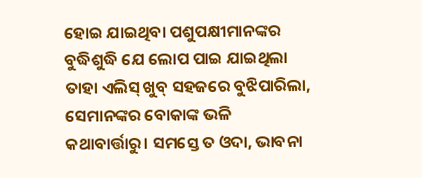ହୋଇ ଯାଇଥିବା ପଶୁପକ୍ଷୀମାନଙ୍କର ବୁଦ୍ଧିଶୁଦ୍ଧି ଯେ ଲୋପ ପାଇ ଯାଇଥିଲା ତାହା ଏଲିସ୍‌ ଖୁବ୍‌ ସହଜରେ ବୁଝିପାରିଲା, ସେମାନଙ୍କର ବୋକାଙ୍କ ଭଳି କଥାବାର୍ତ୍ତାରୁ। ସମସ୍ତେ ତ ଓଦା, ଭାବନା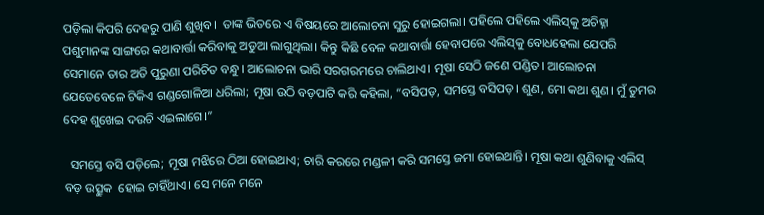ପଡ଼ିଲା କିପରି ଦେହରୁ ପାଣି ଶୁଖିବ।  ତାଙ୍କ ଭିତରେ ଏ ବିଷୟରେ ଆଲୋଚନା ସୁରୁ ହୋଇଗଲା। ପହିଲେ ପହିଲେ ଏଲିସ୍‌କୁ ଅଚିହ୍ନା ପଶୁମାନଙ୍କ ସାଙ୍ଗରେ କଥାବାର୍ତ୍ତା କରିବାକୁ ଅଡୁଆ ଲାଗୁଥିଲା। କିନ୍ତୁ କିଛି ବେଳ କଥାବାର୍ତ୍ତା ହେବାପରେ ଏଲିସ୍‌କୁ ବୋଧହେଲା ଯେପରି ସେମାନେ ତାର ଅତି ପୁରୁଣା ପରିଚିତ ବନ୍ଧୁ। ଆଲୋଚନା ଭାରି ସରଗରମରେ ଚାଲିଥାଏ। ମୂଷା ସେଠି ଜଣେ ପଣ୍ଡିତ। ଆଲୋଚନା ଯେତେବେଳେ ଟିକିଏ ଗଣ୍ଡଗୋଳିଆ ଧରିଲା; ମୂଷା ଉଠି ବଡ଼ପାଟି କରି କହିଲା, “ବସିପଡ଼, ସମସ୍ତେ ବସିପଡ଼। ଶୁଣ, ମୋ କଥା ଶୁଣ। ମୁଁ ତୁମର ଦେହ ଶୁଖେଇ ଦଉଚି ଏଇଲାଗେ।”

  ସମସ୍ତେ ବସି ପଡ଼ିଲେ; ମୂଷା ମଝିରେ ଠିଆ ହୋଇଥାଏ; ଚାରି କରରେ ମଣ୍ଡଳୀ କରି ସମସ୍ତେ ଜମା ହୋଇଥାନ୍ତି। ମୂଷା କଥା ଶୁଣିବାକୁ ଏଲିସ୍‌ ବଡ଼ ଉତ୍ସୁକ  ହୋଇ ଚାହିଁଥାଏ। ସେ ମନେ ମନେ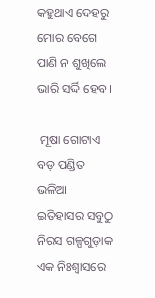କହୁଥାଏ ଦେହରୁ ମୋର ବେଗେ ପାଣି ନ ଶୁଖିଲେ ଭାରି ସର୍ଦ୍ଦି ହେବ।

 ମୂଷା ଗୋଟାଏ ବଡ଼ ପଣ୍ଡିତ ଭଳିଆ ଇତିହାସର ସବୁଠୁ ନିରସ ଗଳ୍ପଗୁଡ଼ାକ ଏକ ନିଃଶ୍ବାସରେ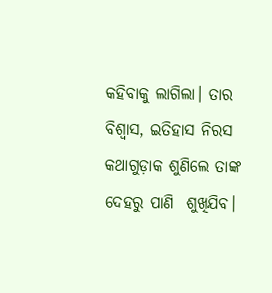କହିବାକୁ ଲାଗିଲା। ତାର ବିଶ୍ବାସ, ଇତିହାସ ନିରସ କଥାଗୁଡ଼ାକ ଶୁଣିଲେ ତାଙ୍କ ଦେହରୁ ପାଣି  ଶୁଖିଯିବ।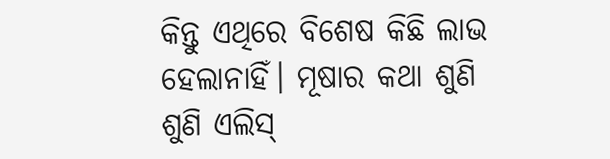କିନ୍ତୁ ଏଥିରେ ବିଶେଷ କିଛି ଲାଭ ହେଲାନାହିଁ। ମୂଷାର କଥା ଶୁଣି ଶୁଣି ଏଲିସ୍‌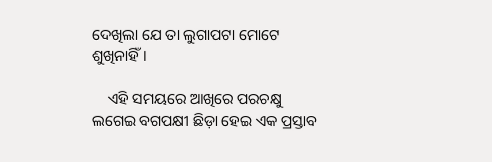ଦେଖିଲା ଯେ ତା ଲୁଗାପଟା ମୋଟେ ଶୁଖିନାହିଁ।

    ଏହି ସମୟରେ ଆଖିରେ ପରଚକ୍ଷୁ ଲଗେଇ ବଗପକ୍ଷୀ ଛିଡ଼ା ହେଇ ଏକ ପ୍ରସ୍ତାବ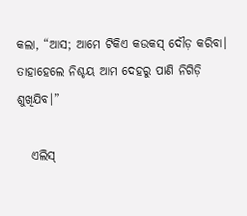କଲା, “ଆସ; ଆମେ ଟିକିଏ କଉକସ୍‌ ଦୌଡ଼ କରିବା। ତାହାହେଲେ ନିଶ୍ଚୟ ଆମ ଦେହରୁ ପାଣି ନିଗିଡ଼ି ଶୁଖିଯିବ।”

   ଏଲିସ୍‌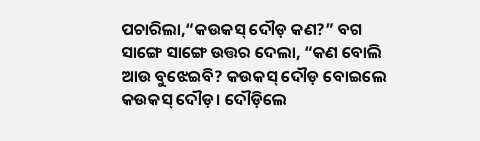ପଚାରିଲା,“କଉକସ୍‌ ଦୌଡ଼ କଣ?” ବଗ ସାଙ୍ଗେ ସାଙ୍ଗେ ଉତ୍ତର ଦେଲା, “କଣ ବୋଲି ଆଉ ବୁଝେଇବି? କଉକସ୍‌ ଦୌଡ଼ ବୋଇଲେ କଉକସ୍‌ ଦୌଡ଼। ଦୌଡ଼ିଲେ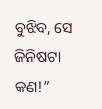ବୁଝିବ, ସେ ଜିନିଷଟା କଣ!”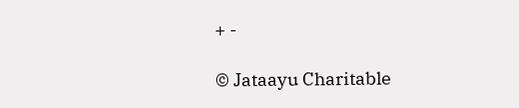+ -

© Jataayu Charitable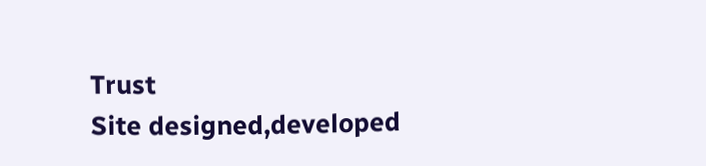Trust
Site designed,developed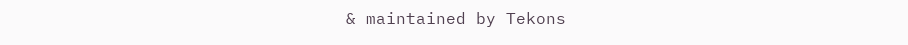& maintained by Tekons